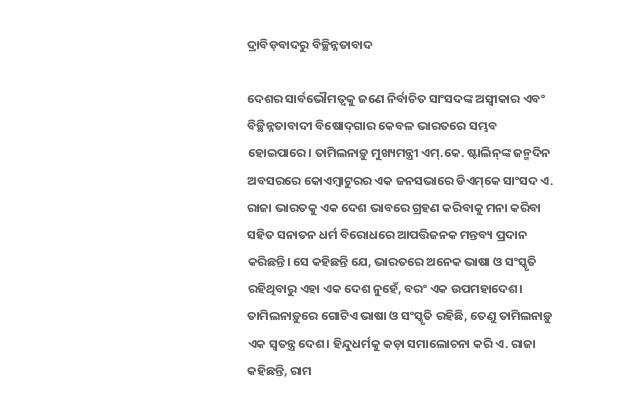ଦ୍ରାବିଡ଼ବାଦରୁ ବିଚ୍ଛିନ୍ନତାବାଦ

ଦେଶର ସାର୍ବଭୌମତ୍ୱକୁ ଜଣେ ନିର୍ବାଚିତ ସାଂସଦଙ୍କ ଅସ୍ବୀକାର ଏବଂ ବିଚ୍ଛିନ୍ନତାବାଦୀ ବିଷୋଦ୍‌ଗାର କେବଳ ଭାରତରେ ସମ୍ଭବ ହୋଇପାରେ। ତାମିଲନାଡ଼ୁ ମୁଖ୍ୟମନ୍ତ୍ରୀ ଏମ୍‌.କେ. ଷ୍ଟାଲିନ୍‌ଙ୍କ ଜନ୍ମଦିନ ଅବସରରେ କୋଏମ୍ବାଟୁରର ଏକ ଜନସଭାରେ ଡିଏମ୍‌କେ ସାଂସଦ ଏ. ରାଜା ଭାରତକୁ ଏକ ଦେଶ ଭାବରେ ଗ୍ରହଣ କରିବାକୁ ମନା କରିବା ସହିତ ସନାତନ ଧର୍ମ ବିରୋଧରେ ଆପତ୍ତିଜନକ ମନ୍ତବ୍ୟ ପ୍ରଦାନ କରିଛନ୍ତି। ସେ କହିଛନ୍ତି ଯେ, ଭାରତରେ ଅନେକ ଭାଷା ଓ ସଂସ୍କୃତି ରହିଥିବାରୁ ଏହା ଏକ ଦେଶ ନୁହେଁ, ବରଂ ଏକ ଉପମହାଦେଶ। ତାମିଲନାଡ଼ୁରେ ଗୋଟିଏ ଭାଷା ଓ ସଂସ୍କୃତି ରହିଛି, ତେଣୁ ତାମିଲନାଡ଼ୁ ଏକ ସ୍ବତନ୍ତ୍ର ଦେଶ। ହିନ୍ଦୁଧର୍ମକୁ କଡ଼ା ସମାଲୋଚନା କରି ଏ. ରାଜା କହିଛନ୍ତି, ରାମ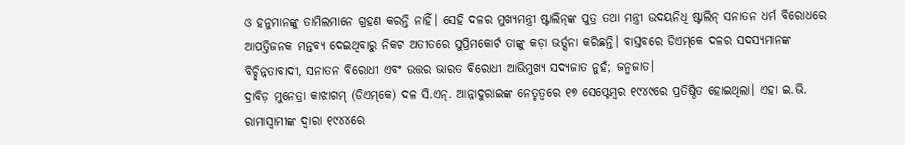ଓ ହନୁମାନଙ୍କୁ ତାମିଲମାନେ ଗ୍ରହଣ କରନ୍ତି ନାହିଁ। ସେହି ଦଳର ମୁଖ୍ୟମନ୍ତ୍ରୀ ଷ୍ଟାଲିନ୍‌ଙ୍କ ପୁତ୍ର ତଥା ମନ୍ତ୍ରୀ ଉଦୟନିଧି ଷ୍ଟାଲିନ୍‌ ସନାତନ ଧର୍ମ ବିରୋଧରେ ଆପତ୍ତିଜନକ ମନ୍ତବ୍ୟ ଦେଇଥିବାରୁ ନିକଟ ଅତୀତରେ ସୁପ୍ରିମକୋର୍ଟ ତାଙ୍କୁ କଡ଼ା ଭର୍ତ୍ସନା କରିଛନ୍ତି। ବାସ୍ତବରେ ଡିଏମ୍‌କେ ଦଳର ସଦସ୍ୟମାନଙ୍କ ବିଚ୍ଛିନ୍ନତାବାଦୀ, ସନାତନ ବିରୋଧୀ ଏବଂ ଉତ୍ତର ଭାରତ ବିରୋଧୀ ଆଭିମୁଖ୍ୟ ସଦ୍ୟଜାତ ନୁହଁ; ଜନ୍ମଜାତ।
ଦ୍ରାବିଡ଼ ମୁନେତ୍ରା କାଝାଗମ୍‌ (ଡିଏମ୍‌କେ) ଦଳ ସି.ଏନ୍‌. ଆନ୍ନାଦୁରାଇଙ୍କ ନେତୃତ୍ୱରେ ୧୭ ସେପ୍ଟେମ୍ବର ୧୯୪୯ରେ ପ୍ରତିଷ୍ଠିତ ହୋଇଥିଲା। ଏହା ଇ.ଭି. ରାମାସ୍ବାମୀଙ୍କ ଦ୍ୱାରା ୧୯୪୪ରେ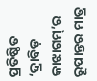ପ୍ରତିଷ୍ଠିତ ‘ଦ୍ରାବିଡ଼ କାଝାଗମ୍‌’ର ରୂପାନ୍ତର ମାତ୍ର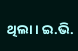ଥିଲା। ଇ.ଭି.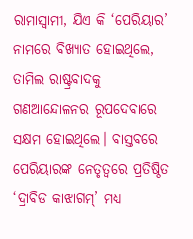ରାମାସ୍ବାମୀ, ଯିଏ କି ‘ପେରିୟାର’ ନାମରେ ବିଖ୍ୟାତ ହୋଇଥିଲେ, ତାମିଲ ରାଷ୍ଟ୍ରବାଦକୁ ଗଣଆନ୍ଦୋଳନର ରୂପଦେବାରେ ସକ୍ଷମ ହୋଇଥିଲେ। ବାସ୍ତବରେ ପେରିୟାରଙ୍କ ନେତୃତ୍ୱରେ ପ୍ରତିଷ୍ଠିତ ‘ଦ୍ରାବିଡ କାଝାଗମ୍‌’ ମଧ୍ୟ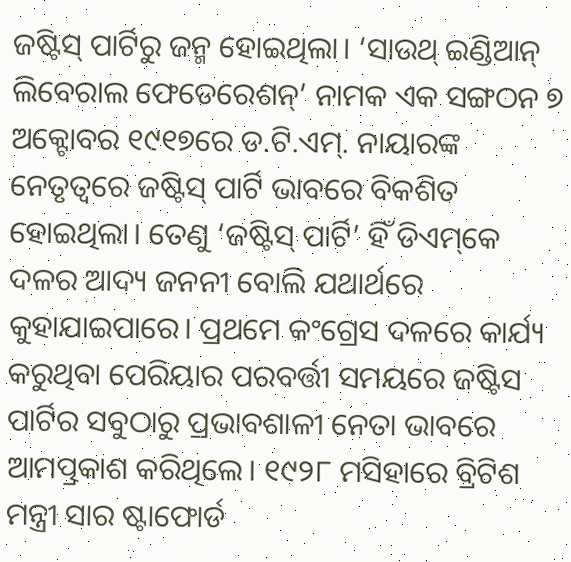ଜଷ୍ଟିସ୍‌ ପାର୍ଟିରୁ ଜନ୍ମ ହୋଇଥିଲା। ‘ସାଉଥ୍‌ ଇଣ୍ଡିଆନ୍‌ ଲିବେରାଲ ଫେଡେରେଶନ୍‌’ ନାମକ ଏକ ସଙ୍ଗଠନ ୭ ଅକ୍ଟୋବର ୧୯୧୭ରେ ଡ.ଟି.ଏମ୍‌. ନାୟାରଙ୍କ ନେତୃତ୍ୱରେ ଜଷ୍ଟିସ୍‌ ପାର୍ଟି ଭାବରେ ବିକଶିତ ହୋଇଥିଲା। ତେଣୁ ‘ଜଷ୍ଟିସ୍‌ ପାର୍ଟି’ ହିଁ ଡିଏମ୍‌କେ ଦଳର ଆଦ୍ୟ ଜନନୀ ବୋଲି ଯଥାର୍ଥରେ କୁହାଯାଇପାରେ। ପ୍ରଥମେ କଂଗ୍ରେସ ଦଳରେ କାର୍ଯ୍ୟ କରୁଥିବା ପେରିୟାର ପରବର୍ତ୍ତୀ ସମୟରେ ଜଷ୍ଟିସ ପାର୍ଟିର ସବୁଠାରୁ ପ୍ରଭାବଶାଳୀ ନେତା ଭାବରେ ଆମତ୍ପ୍ରକାଶ କରିଥିଲେ। ୧୯୨୮ ମସିହାରେ ବ୍ରିଟିଶ ମନ୍ତ୍ରୀ ସାର ଷ୍ଟାଫୋର୍ଡ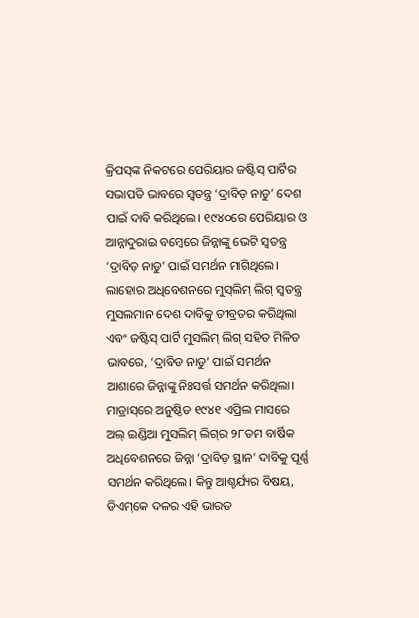କ୍ରିପସ୍‌ଙ୍କ ନିକଟରେ ପେରିୟାର ଜଷ୍ଟିସ୍‌ ପାର୍ଟିର ସଭାପତି ଭାବରେ ସ୍ବତନ୍ତ୍ର ‘ଦ୍ରାବିଡ଼ ନାଡୁ’ ଦେଶ ପାଇଁ ଦାବି କରିଥିଲେ। ୧୯୪୦ରେ ପେରିୟାର ଓ ଆନ୍ନାଦୁରାଇ ବମ୍ବେରେ ଜିନ୍ନାଙ୍କୁ ଭେଟି ସ୍ବତନ୍ତ୍ର ‘ଦ୍ରାବିଡ଼ ନାଡୁ’ ପାଇଁ ସମର୍ଥନ ମାଗିଥିଲେ। ଲାହୋର ଅଧିବେଶନରେ ମୁସ୍‌ଲିମ୍‌ ଲିଗ୍‌ ସ୍ବତନ୍ତ୍ର ମୁସଲମାନ ଦେଶ ଦାବିକୁ ତୀବ୍ରତର କରିଥିଲା ଏବଂ ଜଷ୍ଟିସ୍‌ ପାର୍ଟି ମୁସଲିମ୍‌ ଲିଗ୍‌ ସହିତ ମିଳିତ ଭାବରେ, ‘ଦ୍ରାବିଡ ନାଡୁ’ ପାଇଁ ସମର୍ଥନ ଆଶାରେ ଜିନ୍ନାଙ୍କୁ ନିଃସର୍ତ୍ତ ସମର୍ଥନ କରିଥିଲା। ମାଡ୍ରାସ୍‌ରେ ଅନୁଷ୍ଠିତ ୧୯୪୧ ଏପ୍ରିଲ ମାସରେ ଅଲ୍‌ ଇଣ୍ଡିଆ ମୁସଲିମ୍‌ ଲିଗ୍‌ର ୨୮ତମ ବାର୍ଷିକ ଅଧିବେଶନରେ ଜିନ୍ନା ‘ଦ୍ରାବିଡ଼ ସ୍ଥାନ’ ଦାବିକୁ ପୂର୍ଣ୍ଣ ସମର୍ଥନ କରିଥିଲେ। କିନ୍ତୁ ଆଶ୍ଚର୍ଯ୍ୟର ବିଷୟ, ଡିଏମ୍‌କେ ଦଳର ଏହି ଭାରତ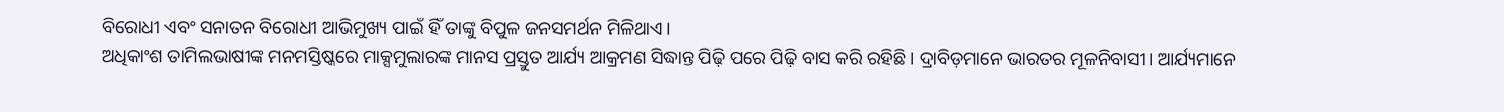ବିରୋଧୀ ଏବଂ ସନାତନ ବିରୋଧୀ ଆଭିମୁଖ୍ୟ ପାଇଁ ହିଁ ତାଙ୍କୁ ବିପୁଳ ଜନସମର୍ଥନ ମିଳିଥାଏ।
ଅଧିକାଂଶ ତାମିଲଭାଷୀଙ୍କ ମନମସ୍ତିଷ୍କରେ ମାକ୍ସମୁଲାରଙ୍କ ମାନସ ପ୍ରସ୍ତୁତ ଆର୍ଯ୍ୟ ଆକ୍ରମଣ ସିଦ୍ଧାନ୍ତ ପିଢ଼ି ପରେ ପିଢ଼ି ବାସ କରି ରହିଛି। ଦ୍ରାବିଡ଼ମାନେ ଭାରତର ମୂଳନିବାସୀ। ଆର୍ଯ୍ୟମାନେ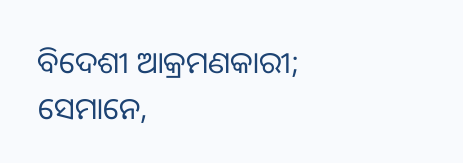ବିଦେଶୀ ଆକ୍ରମଣକାରୀ; ସେମାନେ,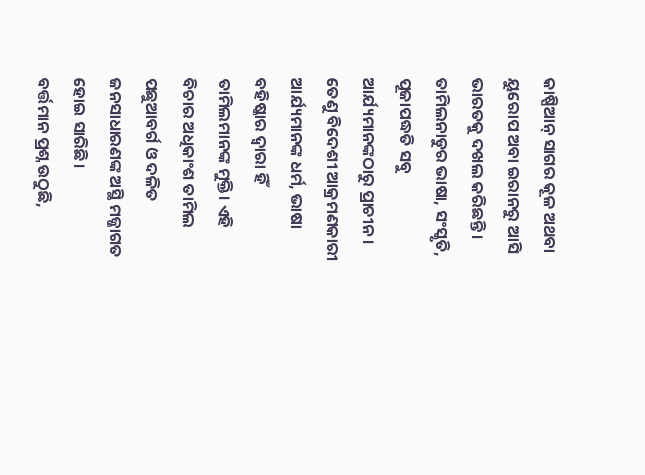କାଷ୍ପିଆନ୍‌ ସାଗର କୂଳ ଅଥବା ୟୁରୋପ ଅବା ଇରାନରୁ ଆସି ଭାରତକୁ ଦଖଲ କରିଛନ୍ତି। ତାମିଲନାଡୁର ଭାଷା, ସଂସ୍କୃତି, ପୂଜାପଦ୍ଧତି ସବୁ ଆର୍ଯ୍ୟମାନଙ୍କଠାରୁ ପ୍ରାଚୀନ। ତେଣୁ ବିଦେଶୀ ଆକ୍ରମଣକାରୀ ଆର୍ଯ୍ୟମାନଙ୍କ ଧର୍ମ, ଭାଷା ବହିଷ୍କାର ଦ୍ୱାରା ହିଁ ତାମିଲମାନଙ୍କ ମୁକ୍ତି। ଏହି ବିଚାର ଅଧିକାଂଶ ତାମିଲ ପଛୁଆବର୍ଗ ଓ ଦଳିତ ଜନସାଧାରଣଙ୍କ ଅସ୍ଥି ମଜ୍ଜାଗତ ହୋଇ ସାରିଛି।
ବର୍ତ୍ତମାନ ପ୍ରଶ୍ନ ଉଠୁଛି,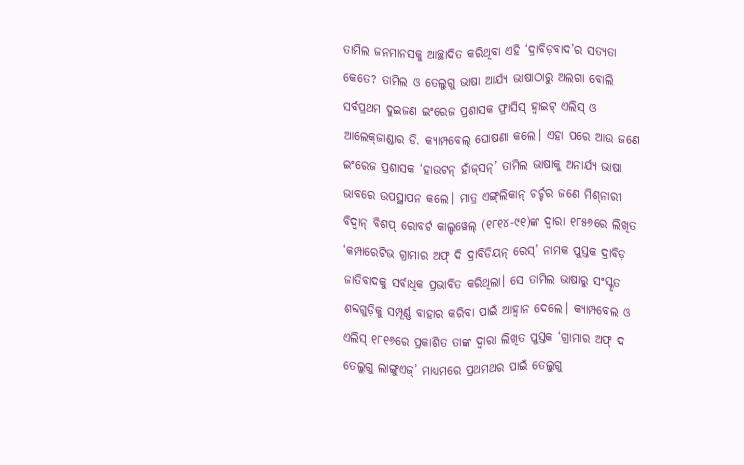ତାମିଲ ଜନମାନସକୁ ଆଚ୍ଛାଦିତ କରିଥିବା ଏହି ‘ଦ୍ରାବିଡ଼ବାଦ’ର ସତ୍ୟତା କେତେ? ତାମିଲ ଓ ତେଲୁଗୁ ଭାଷା ଆର୍ଯ୍ୟ ଭାଷାଠାରୁ ଅଲଗା ବୋଲି ସର୍ବପ୍ରଥମ ଦୁଇଜଣ ଇଂରେଜ ପ୍ରଶାସକ ଫ୍ରାସିସ୍‌ ହ୍ବାଇଟ୍‌ ଏଲିସ୍‌ ଓ ଆଲେକ୍‌ଜାଣ୍ଡାର ଡି. କ୍ୟାମ୍ପବେଲ୍‌ ଘୋଷଣା କଲେ। ଏହା ପରେ ଆଉ ଜଣେ ଇଂରେଜ ପ୍ରଶାସକ ‘ହାଉଟନ୍‌ ହାଁଜ୍‌ସନ୍‌’ ତାମିଲ ଭାଷାକୁ ଅନାର୍ଯ୍ୟ ଭାଷା ଭାବରେ ଉପସ୍ଥାପନ କଲେ। ମାତ୍ର ଏଙ୍ଗ୍‌ଲିକାନ୍‌ ଚର୍ଚ୍ଚର ଜଣେ ମିଶ୍‌ନାରୀ ବିଦ୍ୱାନ୍‌ ବିଶପ୍‌ ରୋବର୍ଟ କାଲ୍ଡୱେଲ୍‌ (୧୮୧୪-୯୧)ଙ୍କ ଦ୍ୱାରା ୧୮୫୬ରେ ଲିଖିତ ‘କମ୍ପାରେଟିଭ ଗ୍ରାମାର ଅଫ୍‌ ଦି ଦ୍ରାବିଡିୟନ୍‌ ରେସ୍‌’ ନାମକ ପୁସ୍ତକ ଦ୍ରାବିଡ଼ ଜାତିବାଦକୁ ସର୍ବାଧିକ ପ୍ରଭାବିତ କରିଥିଲା। ସେ ତାମିଲ ଭାଷାରୁ ସଂସ୍କୃତ ଶବ୍ଦଗୁଡ଼ିକୁ ସମ୍ପୂର୍ଣ୍ଣ ବାହାର କରିବା ପାଇଁ ଆହ୍ବାନ ଦେଲେ। କ୍ୟାମ୍ପବେଲ ଓ ଏଲିସ୍‌ ୧୮୧୬ରେ ପ୍ରକାଶିତ ତାଙ୍କ ଦ୍ୱାରା ଲିଖିତ ପୁସ୍ତକ ‘ଗ୍ରାମାର ଅଫ୍‌ ଦ ତେଲୁଗୁ ଲାଙ୍ଗୁଏଜ୍‌’ ମାଧ୍ୟମରେ ପ୍ରଥମଥର ପାଇଁ ତେଲୁଗୁ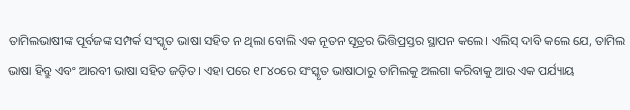ତାମିଲଭାଷୀଙ୍କ ପୂର୍ବଜଙ୍କ ସମ୍ପର୍କ ସଂସ୍କୃତ ଭାଷା ସହିତ ନ ଥିଲା ବୋଲି ଏକ ନୂତନ ସୂତ୍ରର ଭିତ୍ତିପ୍ରସ୍ତର ସ୍ଥାପନ କଲେ। ଏଲିସ୍‌ ଦାବି କଲେ ଯେ, ତାମିଲ ଭାଷା ହିବ୍ରୁ ଏବଂ ଆରବୀ ଭାଷା ସହିତ ଜଡ଼ିତ। ଏହା ପରେ ୧୮୪୦ରେ ସଂସ୍କୃତ ଭାଷାଠାରୁ ତାମିଲକୁ ଅଲଗା କରିବାକୁ ଆଉ ଏକ ପର୍ଯ୍ୟାୟ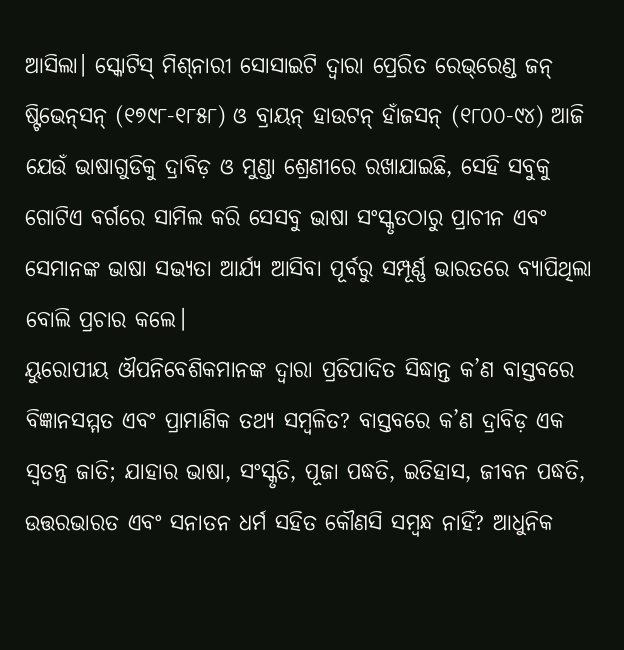ଆସିଲା। ସ୍କୋଟିସ୍‌ ମିଶ୍‌ନାରୀ ସୋସାଇଟି ଦ୍ୱାରା ପ୍ରେରିତ ରେଭ୍‌ରେଣ୍ଡ ଜନ୍‌ ଷ୍ଟିଭେନ୍‌ସନ୍‌ (୧୭୯୮-୧୮୫୮) ଓ ବ୍ରାୟନ୍‌ ହାଉଟନ୍‌ ହାଁଜସନ୍‌ (୧୮୦୦-୯୪) ଆଜି ଯେଉଁ ଭାଷାଗୁଡିକୁ ଦ୍ରାବିଡ଼ ଓ ମୁଣ୍ଡା ଶ୍ରେଣୀରେ ରଖାଯାଇଛି, ସେହି ସବୁକୁ ଗୋଟିଏ ବର୍ଗରେ ସାମିଲ କରି ସେସବୁ ଭାଷା ସଂସ୍କୃତଠାରୁ ପ୍ରାଚୀନ ଏବଂ ସେମାନଙ୍କ ଭାଷା ସଭ୍ୟତା ଆର୍ଯ୍ୟ ଆସିବା ପୂର୍ବରୁ ସମ୍ପୂର୍ଣ୍ଣ ଭାରତରେ ବ୍ୟାପିଥିଲା ବୋଲି ପ୍ରଚାର କଲେ।
ୟୁରୋପୀୟ ଔପନିବେଶିକମାନଙ୍କ ଦ୍ୱାରା ପ୍ରତିପାଦିତ ସିଦ୍ଧାନ୍ତ କ’ଣ ବାସ୍ତବରେ ବିଜ୍ଞାନସମ୍ମତ ଏବଂ ପ୍ରାମାଣିକ ତଥ୍ୟ ସମ୍ବଳିତ? ବାସ୍ତବରେ କ’ଣ ଦ୍ରାବିଡ଼ ଏକ ସ୍ବତନ୍ତ୍ର ଜାତି; ଯାହାର ଭାଷା, ସଂସ୍କୃତି, ପୂଜା ପଦ୍ଧତି, ଇତିହାସ, ଜୀବନ ପଦ୍ଧତି, ଉତ୍ତରଭାରତ ଏବଂ ସନାତନ ଧର୍ମ ସହିତ କୌଣସି ସମ୍ବନ୍ଧ ନାହିଁ? ଆଧୁନିକ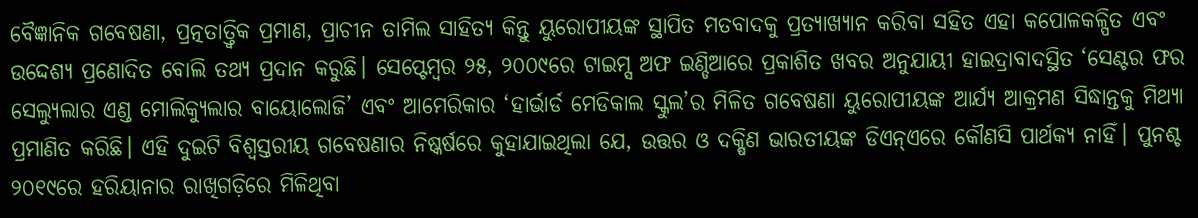ବୈଜ୍ଞାନିକ ଗବେଷଣା, ପ୍ରତ୍ନତାତ୍ତ୍ୱିକ ପ୍ରମାଣ, ପ୍ରାଚୀନ ତାମିଲ ସାହିତ୍ୟ କିନ୍ତୁ ୟୁରୋପୀୟଙ୍କ ସ୍ଥାପିତ ମତବାଦକୁ ପ୍ରତ୍ୟାଖ୍ୟାନ କରିବା ସହିତ ଏହା କପୋଳକଳ୍ପିତ ଏବଂ ଉଦ୍ଦେଶ୍ୟ ପ୍ରଣୋଦିତ ବୋଲି ତଥ୍ୟ ପ୍ରଦାନ କରୁଛି। ସେପ୍ଟେମ୍ବର ୨୫, ୨୦୦୯ରେ ଟାଇମ୍ସ ଅଫ ଇଣ୍ଡିଆରେ ପ୍ରକାଶିତ ଖବର ଅନୁଯାୟୀ ହାଇଦ୍ରାବାଦସ୍ଥିତ ‘ସେଣ୍ଟର ଫର ସେଲ୍ୟୁଲାର ଏଣ୍ଡ ମୋଲିକ୍ୟୁଲାର ବାୟୋଲୋଜି’ ଏବଂ ଆମେରିକାର ‘ହାର୍ଭାର୍ଡ ମେଡିକାଲ ସ୍କୁଲ’ର ମିଳିତ ଗବେଷଣା ୟୁରୋପୀୟଙ୍କ ଆର୍ଯ୍ୟ ଆକ୍ରମଣ ସିଦ୍ଧାନ୍ତକୁ ମିଥ୍ୟା ପ୍ରମାଣିତ କରିଛି। ଏହି ଦୁଇଟି ବିଶ୍ୱସ୍ତରୀୟ ଗବେଷଣାର ନିଷ୍କର୍ଷରେ କୁହାଯାଇଥିଲା ଯେ, ଉତ୍ତର ଓ ଦକ୍ଷିଣ ଭାରତୀୟଙ୍କ ଡିଏନ୍‌ଏରେ କୌଣସି ପାର୍ଥକ୍ୟ ନାହିଁ। ପୁନଶ୍ଚ ୨୦୧୯ରେ ହରିୟାନାର ରାଖିଗଡ଼ିରେ ମିଳିଥିବା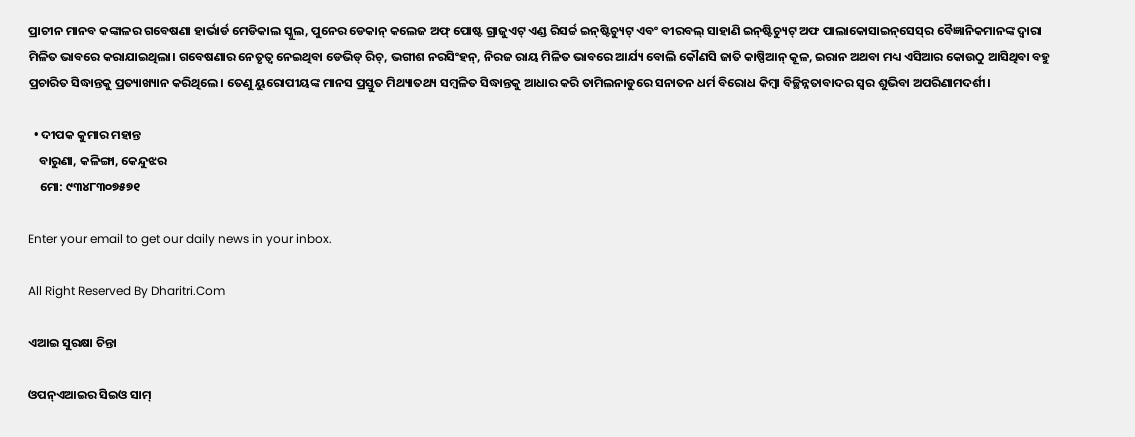ପ୍ରାଚୀନ ମାନବ କଙ୍କାଳର ଗବେଷଣା ହାର୍ଭାର୍ଡ ମେଡିକାଲ ସ୍କୁଲ, ପୁନେର ଡେକାନ୍‌ କଲେଜ ଅଫ୍‌ ପୋଷ୍ଟ ଗ୍ରାଜୁଏଟ୍‌ ଏଣ୍ଡ ରିସର୍ଚ୍ଚ ଇନ୍‌ଷ୍ଟିଚ୍ୟୁଟ୍‌ ଏବଂ ବୀରବଲ୍‌ ସାହାଣି ଇନ୍‌ଷ୍ଟିଚ୍ୟୁଟ୍‌ ଅଫ ପାଲାକୋସାଇନ୍‌ସେସ୍‌ର ବୈଜ୍ଞାନିକମାନଙ୍କ ଦ୍ୱାରା ମିଳିତ ଭାବରେ କରାଯାଇଥିଲା। ଗବେଷଣାର ନେତୃତ୍ୱ ନେଇଥିବା ଡେଭିଡ୍‌ ରିଚ୍‌, ଭଗୀଶ ନରସିଂହନ୍‌, ନିରଜ ରାୟ ମିଳିତ ଭାବରେ ଆର୍ଯ୍ୟ ବୋଲି କୌଣସି ଜାତି କାଷ୍ପିଆନ୍‌ କୂଳ, ଇରାନ ଅଥବା ମଧ୍ୟ ଏସିଆର କୋଉଠୁ ଆସିଥିବା ବହୁ ପ୍ରଚାରିତ ସିଦ୍ଧାନ୍ତକୁ ପ୍ରତ୍ୟାଖ୍ୟାନ କରିଥିଲେ। ତେଣୁ ୟୁରୋପୀୟଙ୍କ ମାନସ ପ୍ରସ୍ତୁତ ମିଥ୍ୟାତଥ୍ୟ ସମ୍ବଳିତ ସିଦ୍ଧାନ୍ତକୁ ଆଧାର କରି ତାମିଲନାଡୁରେ ସନାତନ ଧର୍ମ ବିରୋଧ କିମ୍ବା ବିଚ୍ଛିନ୍ନତାବାଦର ସ୍ବର ଶୁଭିବା ଅପରିଣାମଦର୍ଶୀ।

  • ଦୀପକ କୁମାର ମହାନ୍ତ
    ବାରୁଣା, କଳିଙ୍ଗା, କେନ୍ଦୁଝର
    ମୋ: ୯୩୪୮୩୦୭୫୭୧

Enter your email to get our daily news in your inbox.

All Right Reserved By Dharitri.Com

ଏଆଇ ସୁରକ୍ଷା ଚିନ୍ତା

ଓପନ୍‌ଏଆଇର ସିଇଓ ସାମ୍‌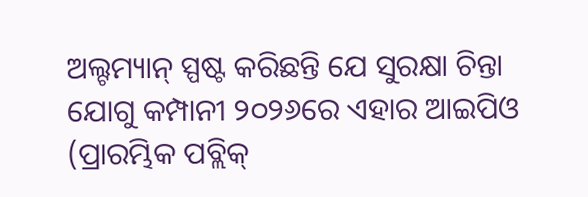ଅଲ୍ଟମ୍ୟାନ୍‌ ସ୍ପଷ୍ଟ କରିଛନ୍ତି ଯେ ସୁରକ୍ଷା ଚିନ୍ତା ଯୋଗୁ କମ୍ପାନୀ ୨୦୨୬ରେ ଏହାର ଆଇପିଓ (ପ୍ରାରମ୍ଭିକ ପବ୍ଲିକ୍‌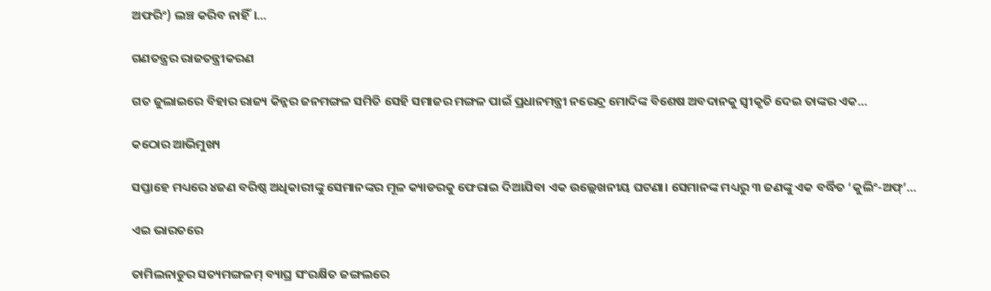ଅଫରିଂ) ଲଞ୍ଚ କରିବ ନାହିଁ।…

ଗଣତନ୍ତ୍ରର ରାଜତନ୍ତ୍ରୀକରଣ

ଗତ ଜୁଲାଇରେ ବିହାର ରାଜ୍ୟ କିନ୍ନର ଜନମଙ୍ଗଳ ସମିତି ସେହି ସମାଜର ମଙ୍ଗଳ ପାଇଁ ପ୍ରଧାନମନ୍ତ୍ରୀ ନରେନ୍ଦ୍ର ମୋଦିଙ୍କ ବିଶେଷ ଅବଦାନକୁ ସ୍ବୀକୃତି ଦେଇ ତାଙ୍କର ଏକ…

କଠୋର ଆଭିମୁଖ୍ୟ

ସପ୍ତାହେ ମଧ୍ୟରେ ୪ଜଣ ବରିଷ୍ଠ ଅଧିକାରୀଙ୍କୁ ସେମାନଙ୍କର ମୂଳ କ୍ୟାଡରକୁ ଫେରାଇ ଦିଆଯିବା ଏକ ଉଲ୍ଲେଖନୀୟ ଘଟଣା। ସେମାନଙ୍କ ମଧ୍ୟରୁ ୩ ଜଣଙ୍କୁ ଏକ ବର୍ଦ୍ଧିତ ‘କୁଲିଂ-ଅଫ୍‌’…

ଏଇ ଭାରତରେ

ତାମିଲନାଡୁର ସତ୍ୟମଙ୍ଗଳମ୍‌ ବ୍ୟାଘ୍ର ସଂରକ୍ଷିତ ଜଙ୍ଗଲରେ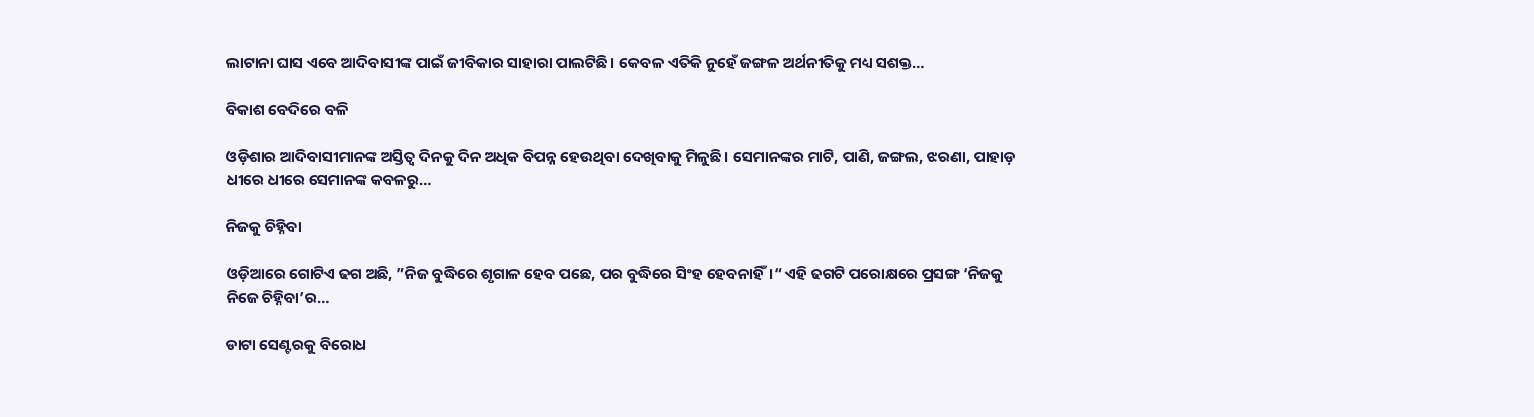ଲାଟାନା ଘାସ ଏବେ ଆଦିବାସୀଙ୍କ ପାଇଁ ଜୀବିକାର ସାହାରା ପାଲଟିଛି। କେବଳ ଏତିକି ନୁହେଁ ଜଙ୍ଗଳ ଅର୍ଥନୀତିକୁ ମଧ୍ୟ ସଶକ୍ତ…

ବିକାଶ ବେଦିରେ ବଳି

ଓଡ଼ିଶାର ଆଦିବାସୀମାନଙ୍କ ଅସ୍ତିତ୍ୱ ଦିନକୁ ଦିନ ଅଧିକ ବିପନ୍ନ ହେଉଥିବା ଦେଖିବାକୁ ମିଳୁଛି। ସେମାନଙ୍କର ମାଟି, ପାଣି, ଜଙ୍ଗଲ, ଝରଣା, ପାହାଡ଼ ଧୀରେ ଧୀରେ ସେମାନଙ୍କ କବଳରୁ…

ନିଜକୁ ଚିହ୍ନିବା

ଓଡ଼ିଆରେ ଗୋଟିଏ ଢଗ ଅଛି, ”ନିଜ ବୁଦ୍ଧିରେ ଶୃଗାଳ ହେବ ପଛେ, ପର ବୁଦ୍ଧିରେ ସିଂହ ହେବନାହିଁ।“ ଏହି ଢଗଟି ପରୋକ୍ଷରେ ପ୍ରସଙ୍ଗ ‘ନିଜକୁ ନିଜେ ଚିହ୍ନିବା’ର…

ଡାଟା ସେଣ୍ଟରକୁ ବିରୋଧ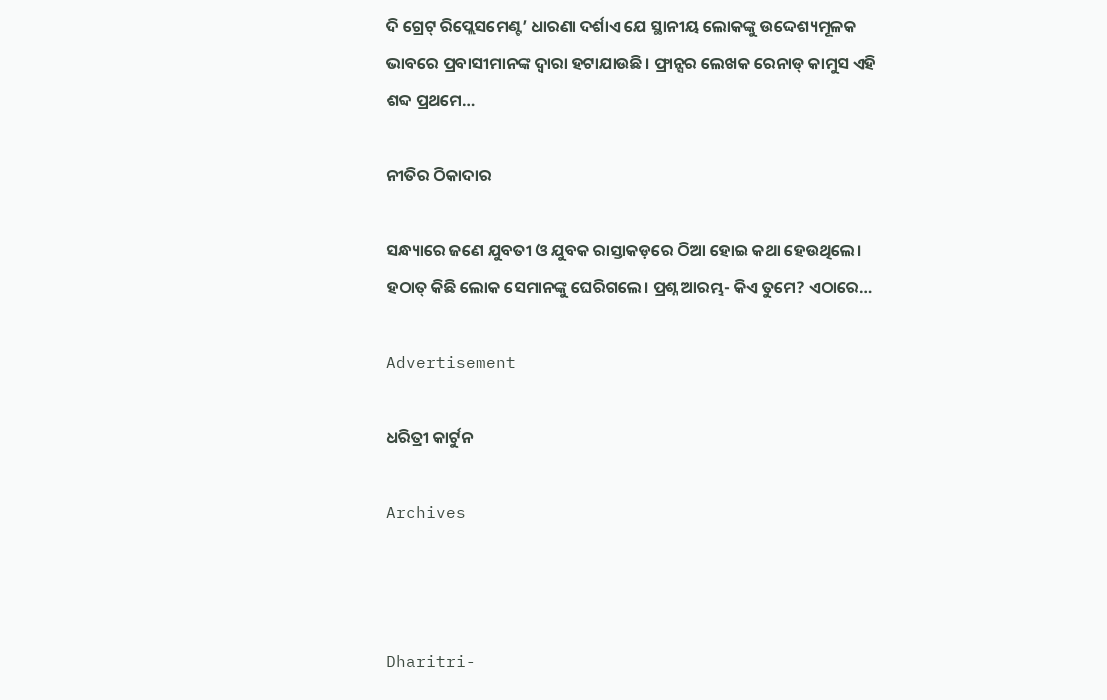ଦି ଗ୍ରେଟ୍‌ ରିପ୍ଲେସମେଣ୍ଟ’ ଧାରଣା ଦର୍ଶାଏ ଯେ ସ୍ଥାନୀୟ ଲୋକଙ୍କୁ ଉଦ୍ଦେଶ୍ୟମୂଳକ ଭାବରେ ପ୍ରବାସୀମାନଙ୍କ ଦ୍ୱାରା ହଟାଯାଉଛି। ଫ୍ରାନ୍ସର ଲେଖକ ରେନାଡ୍‌ କାମୁସ ଏହି ଶବ୍ଦ ପ୍ରଥମେ…

ନୀତିର ଠିକାଦାର

ସନ୍ଧ୍ୟାରେ ଜଣେ ଯୁବତୀ ଓ ଯୁବକ ରାସ୍ତାକଡ଼ରେ ଠିଆ ହୋଇ କଥା ହେଉଥିଲେ। ହଠାତ୍‌ କିଛି ଲୋକ ସେମାନଙ୍କୁ ଘେରିଗଲେ। ପ୍ରଶ୍ନ ଆରମ୍ଭ- କିଏ ତୁମେ? ଏଠାରେ…

Advertisement

ଧରିତ୍ରୀ କାର୍ଟୁନ

Archives



Dharitri-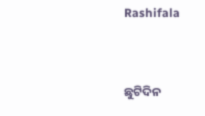Rashifala


ଛୁଟିଦିନ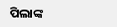ପିଲାଙ୍କ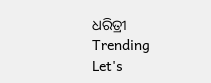ଧରିତ୍ରୀ
Trending
Let's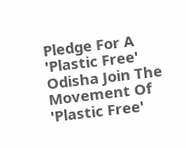Pledge For A 'Plastic Free' Odisha Join The Movement Of 'Plastic Free'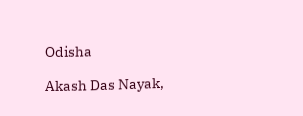Odisha

Akash Das Nayak,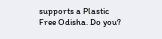supports a Plastic Free Odisha. Do you?